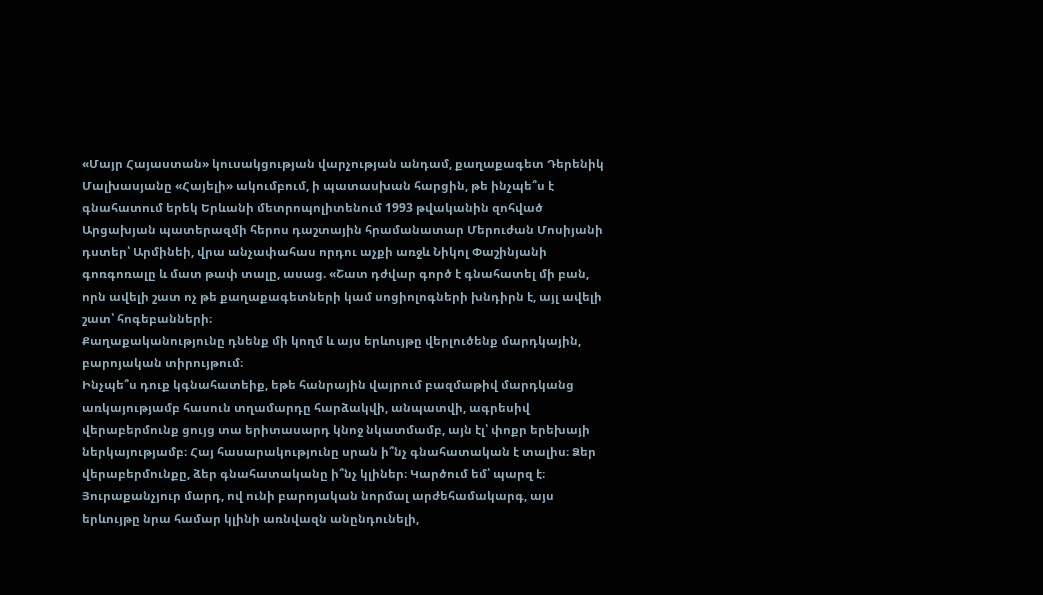«Մայր Հայաստան» կուսակցության վարչության անդամ, քաղաքագետ Դերենիկ Մալխասյանը «Հայելի» ակումբում, ի պատասխան հարցին, թե ինչպե՞ս է գնահատում երեկ Երևանի մետրոպոլիտենում 1993 թվականին զոհված Արցախյան պատերազմի հերոս դաշտային հրամանատար Մերուժան Մոսիյանի դստեր՝ Արմինեի, վրա անչափահաս որդու աչքի առջև Նիկոլ Փաշինյանի գոռգոռալը և մատ թափ տալը, ասաց. «Շատ դժվար գործ է գնահատել մի բան, որն ավելի շատ ոչ թե քաղաքագետների կամ սոցիոլոգների խնդիրն է, այլ ավելի շատ՝ հոգեբանների։
Քաղաքականությունը դնենք մի կողմ և այս երևույթը վերլուծենք մարդկային, բարոյական տիրույթում։
Ինչպե՞ս դուք կգնահատեիք, եթե հանրային վայրում բազմաթիվ մարդկանց առկայությամբ հասուն տղամարդը հարձակվի, անպատվի, ագրեսիվ վերաբերմունք ցույց տա երիտասարդ կնոջ նկատմամբ, այն էլ՝ փոքր երեխայի ներկայությամբ։ Հայ հասարակությունը սրան ի՞նչ գնահատական է տալիս։ Ձեր վերաբերմունքը, ձեր գնահատականը ի՞նչ կլիներ։ Կարծում եմ՝ պարզ է։ Յուրաքանչյուր մարդ, ով ունի բարոյական նորմալ արժեհամակարգ, այս երևույթը նրա համար կլինի առնվազն անընդունելի,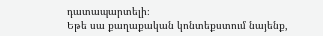դատապարտելի։
Եթե սա քաղաքական կոնտեքստում նայենք,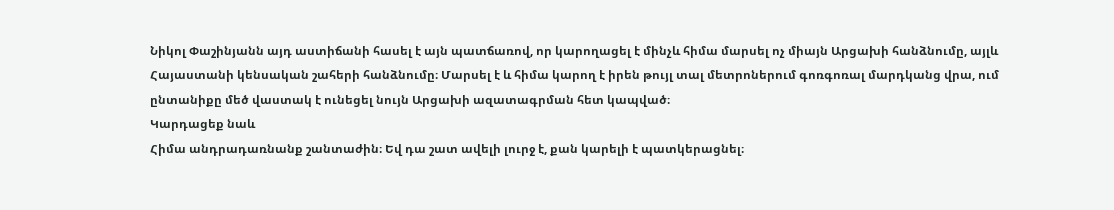Նիկոլ Փաշինյանն այդ աստիճանի հասել է այն պատճառով, որ կարողացել է մինչև հիմա մարսել ոչ միայն Արցախի հանձնումը, այլև Հայաստանի կենսական շահերի հանձնումը։ Մարսել է և հիմա կարող է իրեն թույլ տալ մետրոներում գոռգոռալ մարդկանց վրա, ում ընտանիքը մեծ վաստակ է ունեցել նույն Արցախի ազատագրման հետ կապված։
Կարդացեք նաև
Հիմա անդրադառնանք շանտաժին։ Եվ դա շատ ավելի լուրջ է, քան կարելի է պատկերացնել։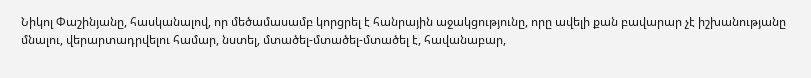Նիկոլ Փաշինյանը, հասկանալով, որ մեծամասամբ կորցրել է հանրային աջակցությունը, որը ավելի քան բավարար չէ իշխանությանը մնալու, վերարտադրվելու համար, նստել, մտածել-մտածել-մտածել է, հավանաբար,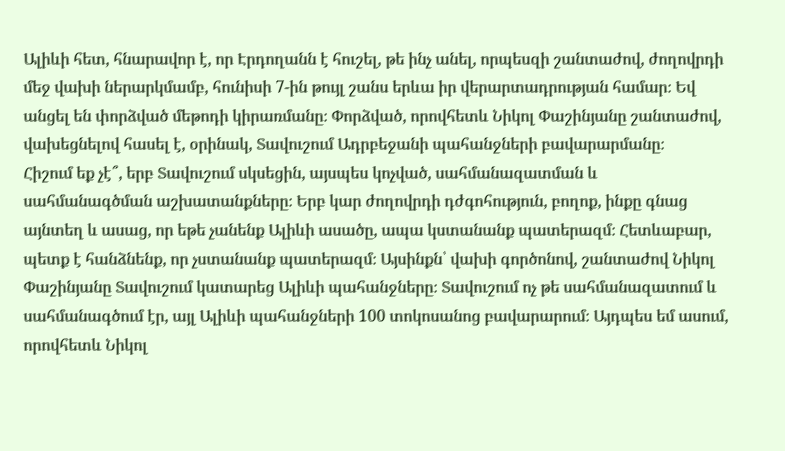Ալիևի հետ, հնարավոր է, որ Էրդողանն է հուշել, թե ինչ անել, որպեսզի շանտաժով, ժողովրդի մեջ վախի ներարկմամբ, հունիսի 7-ին թույլ շանս երևա իր վերարտադրության համար։ Եվ անցել են փորձված մեթոդի կիրառմանը։ Փորձված, որովհետև Նիկոլ Փաշինյանը շանտաժով, վախեցնելով հասել է, օրինակ, Տավուշում Ադրբեջանի պահանջների բավարարմանը։
Հիշում եք չէ՞, երբ Տավուշում սկսեցին, այսպես կոչված, սահմանազատման և սահմանագծման աշխատանքները։ Երբ կար ժողովրդի դժգոհություն, բողոք, ինքը գնաց այնտեղ և ասաց, որ եթե չանենք Ալիևի ասածը, ապա կստանանք պատերազմ։ Հետևաբար, պետք է հանձնենք, որ չստանանք պատերազմ։ Այսինքն՝ վախի գործոնով, շանտաժով Նիկոլ Փաշինյանը Տավուշում կատարեց Ալիևի պահանջները։ Տավուշում ոչ թե սահմանազատում և սահմանագծում էր, այլ Ալիևի պահանջների 100 տոկոսանոց բավարարում։ Այդպես եմ ասում, որովհետև Նիկոլ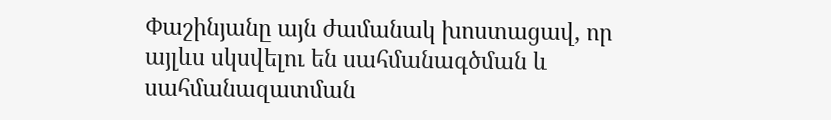Փաշինյանը այն ժամանակ խոստացավ, որ այլևս սկսվելու են սահմանագծման և սահմանազատման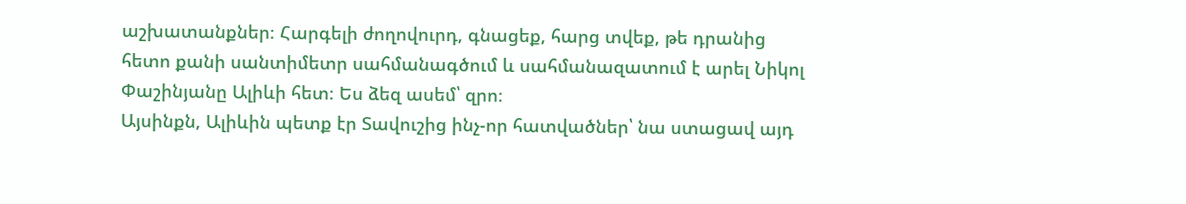աշխատանքներ։ Հարգելի ժողովուրդ, գնացեք, հարց տվեք, թե դրանից հետո քանի սանտիմետր սահմանագծում և սահմանազատում է արել Նիկոլ Փաշինյանը Ալիևի հետ։ Ես ձեզ ասեմ՝ զրո։
Այսինքն, Ալիևին պետք էր Տավուշից ինչ-որ հատվածներ՝ նա ստացավ այդ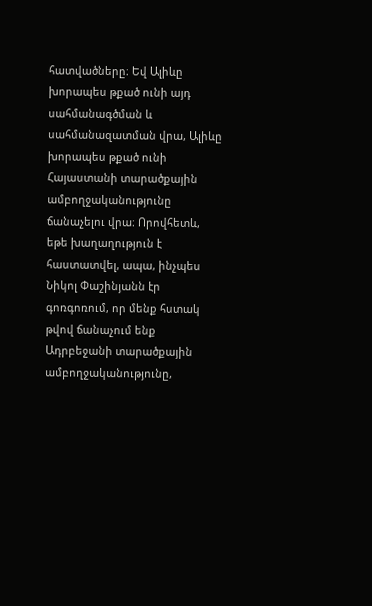հատվածները։ Եվ Ալիևը խորապես թքած ունի այդ սահմանագծման և սահմանազատման վրա, Ալիևը խորապես թքած ունի Հայաստանի տարածքային ամբողջականությունը ճանաչելու վրա։ Որովհետև, եթե խաղաղություն է հաստատվել, ապա, ինչպես Նիկոլ Փաշինյանն էր գոռգոռում, որ մենք հստակ թվով ճանաչում ենք Ադրբեջանի տարածքային ամբողջականությունը,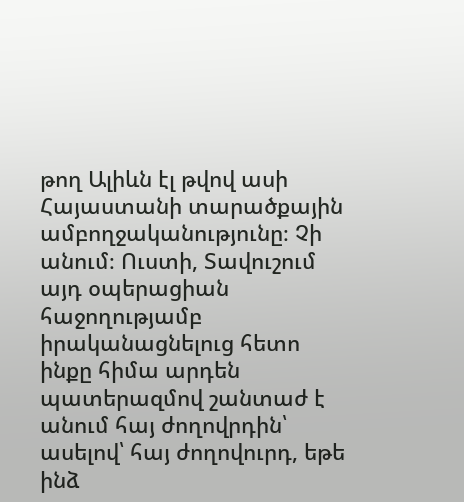թող Ալիևն էլ թվով ասի Հայաստանի տարածքային ամբողջականությունը։ Չի անում։ Ուստի, Տավուշում այդ օպերացիան հաջողությամբ իրականացնելուց հետո ինքը հիմա արդեն պատերազմով շանտաժ է անում հայ ժողովրդին՝ ասելով՝ հայ ժողովուրդ, եթե ինձ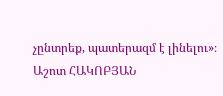չընտրեք, պատերազմ է լինելու»։
Աշոտ ՀԱԿՈԲՅԱՆ